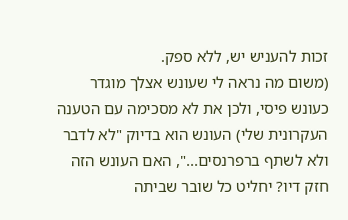זכות להעניש יש, ללא ספק.
(משום מה נראה לי שעונש אצלך מוגדר כעונש פיסי, ולכן את לא מסכימה עם הטענה העקרונית שלי) העונש הוא בדיוק "לא לדבר ולא לשתף ברפרנסים...", האם העונש הזה חזק דיו? יחליט כל שובר שביתה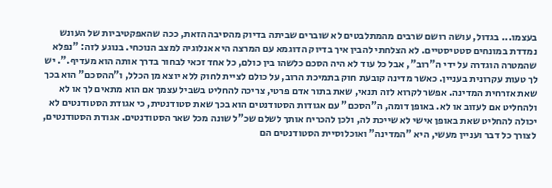בעצמו... בגדול, עושה רושם שרבים מהמתלבטים לא שוברים שביתה בדיוק מהסיבה הזאת, ככה שהאפקטיביות של העונש נמדדת במונחים סטטיסטיים. לא הצלחתי להבין איך בדיוק הדוגמא עם המרצה היא אנלוגיה למצב הנוכחי. בנוגע לזה: "נפלא שהמטרה הוגדרה על ידי ה"רוב", אבל כל עוד לא היה הסכם כלשהו בין כולם, כל אחד זכאי לבחור בדרך אותה הוא מעדיף.". יש לך טעות עקרונית בעניין. כאשר מדינה קובעת חוק בתמיכת הרוב, על כולם לציית לחוק ללא יוצא מן הכלל, ו"ההסכם" הוא בכך שאת אזרחית המדינה. אפשר לקרוא לזה תנאי, שאת בתור אדם פרטי, צריכה להחליט בשביל עצמך אם הוא מתאים לך או לא ולהחליט אם לעזוב או לא. באופן דומה, ה"הסכם" עם אגודות הסטודנטים הוא בכך שאת סטודנטית, כי אגודת הסטודנטים לא יכולה להחליט שאת באופן אישי לא שייכת לה, ולכן להכריח אותך לשלם שכ"ל שונה מכל שאר הסטודנטים. אגודת הסטודנטים, לצורך כל דבר ועניין מעשי, היא "המדינה" ואוכלוסיית הסטודנטים הם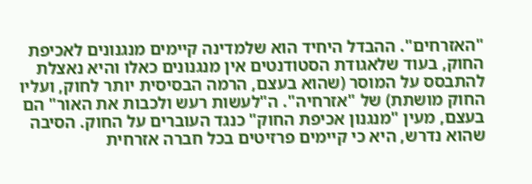"האזרחים". ההבדל היחיד הוא שלמדינה קיימים מנגנונים לאכיפת החוק, בעוד שלאגודת הסטודנטים אין מנגנונים כאלו והיא נאצלת להתבסס על המוסר (שהוא בעצם, הרמה הבסיסית יותר לחוק, ועליו החוק מושתת) של "אזרחיה". ה"לעשות רעש ולכבות את האור" הם בעצם, מעין "מנגנון אכיפת החוק" כנגד העוברים על החוק. הסיבה שהוא נדרש, היא כי קיימים פרזיטים בכל חברה אזרחית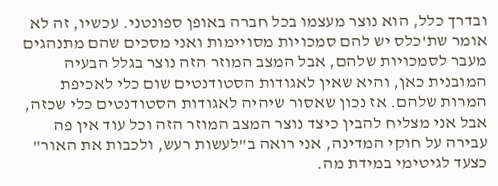ובדרך כלל, הוא נוצר מעצמו בכל חברה באופן ספונטני. עכשיו, זה לא אומר שת'כלס יש להם סמכויות מסויימות ואני מסכים שהם מתנהגים מעבר לסמכויות שלהם, אבל המצב המוזר הזה נוצר בגלל הבעיה המובנית כאן, והיא שאין לאגודות הסטודנטים שום כלי לאכיפת המרות שלהם. אז נכון שאסור שיהיה לאגודות הסטודנטים כלי שכזה, אבל אני מצליח להבין כיצד נוצר המצב המוזר הזה וכל עוד אין פה עבירה על חוקי המדינה, אני רואה ב"לעשות רעש, ולכבות את האור" כצעד לגיטימי במידת מה.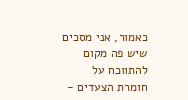כאמור, אני מסכים שיש פה מקום להתווכח על חומרת הצעדים -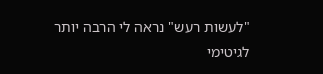"לעשות רעש" נראה לי הרבה יותר לגיטימי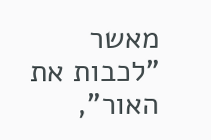מאשר "לכבות את האור",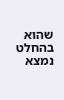שהוא בהחלט נמצא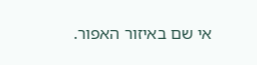אי שם באיזור האפור.